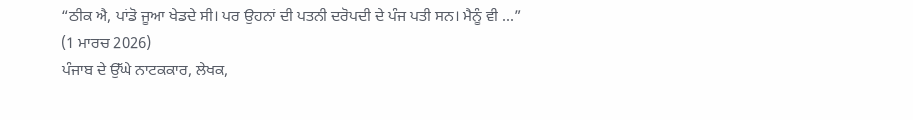“ਠੀਕ ਐ, ਪਾਂਡੋ ਜੂਆ ਖੇਡਦੇ ਸੀ। ਪਰ ਉਹਨਾਂ ਦੀ ਪਤਨੀ ਦਰੋਪਦੀ ਦੇ ਪੰਜ ਪਤੀ ਸਨ। ਮੈਨੂੰ ਵੀ ...”
(1 ਮਾਰਚ 2026)
ਪੰਜਾਬ ਦੇ ਉੱਘੇ ਨਾਟਕਕਾਰ, ਲੇਖਕ,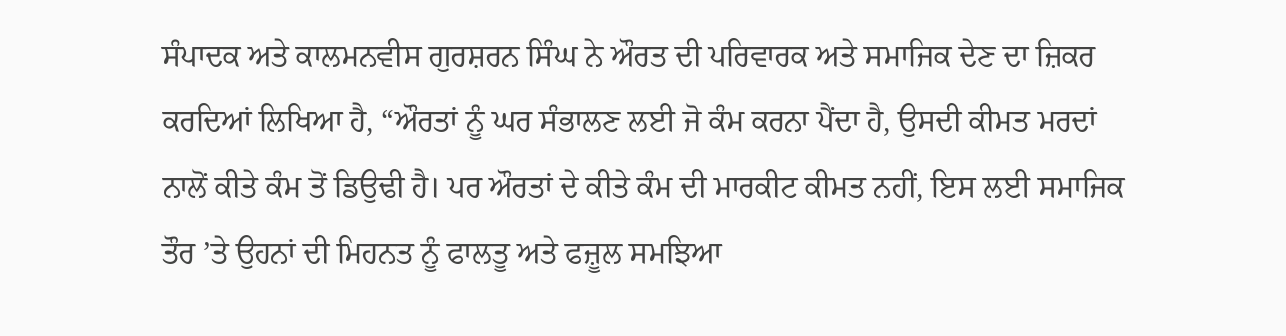ਸੰਪਾਦਕ ਅਤੇ ਕਾਲਮਨਵੀਸ ਗੁਰਸ਼ਰਨ ਸਿੰਘ ਨੇ ਔਰਤ ਦੀ ਪਰਿਵਾਰਕ ਅਤੇ ਸਮਾਜਿਕ ਦੇਣ ਦਾ ਜ਼ਿਕਰ ਕਰਦਿਆਂ ਲਿਖਿਆ ਹੈ, “ਔਰਤਾਂ ਨੂੰ ਘਰ ਸੰਭਾਲਣ ਲਈ ਜੋ ਕੰਮ ਕਰਨਾ ਪੈਂਦਾ ਹੈ, ਉਸਦੀ ਕੀਮਤ ਮਰਦਾਂ ਨਾਲੋਂ ਕੀਤੇ ਕੰਮ ਤੋਂ ਡਿਉਢੀ ਹੈ। ਪਰ ਔਰਤਾਂ ਦੇ ਕੀਤੇ ਕੰਮ ਦੀ ਮਾਰਕੀਟ ਕੀਮਤ ਨਹੀਂ, ਇਸ ਲਈ ਸਮਾਜਿਕ ਤੌਰ ’ਤੇ ਉਹਨਾਂ ਦੀ ਮਿਹਨਤ ਨੂੰ ਫਾਲਤੂ ਅਤੇ ਫਜ਼ੂਲ ਸਮਝਿਆ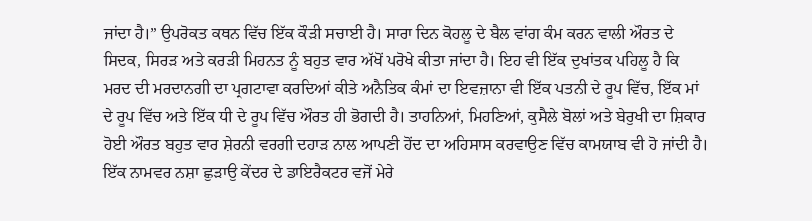ਜਾਂਦਾ ਹੈ।” ਉਪਰੋਕਤ ਕਥਨ ਵਿੱਚ ਇੱਕ ਕੌੜੀ ਸਚਾਈ ਹੈ। ਸਾਰਾ ਦਿਨ ਕੋਹਲੂ ਦੇ ਬੈਲ ਵਾਂਗ ਕੰਮ ਕਰਨ ਵਾਲੀ ਔਰਤ ਦੇ ਸਿਦਕ, ਸਿਰੜ ਅਤੇ ਕਰੜੀ ਮਿਹਨਤ ਨੂੰ ਬਹੁਤ ਵਾਰ ਅੱਖੋਂ ਪਰੋਖੇ ਕੀਤਾ ਜਾਂਦਾ ਹੈ। ਇਹ ਵੀ ਇੱਕ ਦੁਖਾਂਤਕ ਪਹਿਲੂ ਹੈ ਕਿ ਮਰਦ ਦੀ ਮਰਦਾਨਗੀ ਦਾ ਪ੍ਰਗਟਾਵਾ ਕਰਦਿਆਂ ਕੀਤੇ ਅਨੈਤਿਕ ਕੰਮਾਂ ਦਾ ਇਵਜ਼ਾਨਾ ਵੀ ਇੱਕ ਪਤਨੀ ਦੇ ਰੂਪ ਵਿੱਚ, ਇੱਕ ਮਾਂ ਦੇ ਰੂਪ ਵਿੱਚ ਅਤੇ ਇੱਕ ਧੀ ਦੇ ਰੂਪ ਵਿੱਚ ਔਰਤ ਹੀ ਭੋਗਦੀ ਹੈ। ਤਾਹਨਿਆਂ, ਮਿਹਣਿਆਂ, ਕੁਸੈਲੇ ਬੋਲਾਂ ਅਤੇ ਬੇਰੁਖੀ ਦਾ ਸ਼ਿਕਾਰ ਹੋਈ ਔਰਤ ਬਹੁਤ ਵਾਰ ਸ਼ੇਰਨੀ ਵਰਗੀ ਦਹਾੜ ਨਾਲ ਆਪਣੀ ਹੋਂਦ ਦਾ ਅਹਿਸਾਸ ਕਰਵਾਉਣ ਵਿੱਚ ਕਾਮਯਾਬ ਵੀ ਹੋ ਜਾਂਦੀ ਹੈ।
ਇੱਕ ਨਾਮਵਰ ਨਸ਼ਾ ਛੁੜਾਉ ਕੇਂਦਰ ਦੇ ਡਾਇਰੈਕਟਰ ਵਜੋਂ ਮੇਰੇ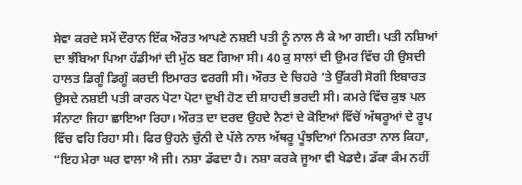ਸੇਵਾ ਕਰਦੇ ਸਮੇਂ ਦੌਰਾਨ ਇੱਕ ਔਰਤ ਆਪਣੇ ਨਸ਼ਈ ਪਤੀ ਨੂੰ ਨਾਲ ਲੈ ਕੇ ਆ ਗਈ। ਪਤੀ ਨਸ਼ਿਆਂ ਦਾ ਝੰਬਿਆ ਪਿਆ ਹੱਡੀਆਂ ਦੀ ਮੁੱਠ ਬਣ ਗਿਆ ਸੀ। 40 ਕੁ ਸਾਲਾਂ ਦੀ ਉਮਰ ਵਿੱਚ ਹੀ ਉਸਦੀ ਹਾਲਤ ਡਿਗੂੰ ਡਿਗੂੰ ਕਰਦੀ ਇਮਾਰਤ ਵਰਗੀ ਸੀ। ਔਰਤ ਦੇ ਚਿਹਰੇ ’ਤੇ ਉੱਕਰੀ ਸੋਗੀ ਇਬਾਰਤ ਉਸਦੇ ਨਸ਼ਈ ਪਤੀ ਕਾਰਨ ਪੋਟਾ ਪੋਟਾ ਦੁਖੀ ਹੋਣ ਦੀ ਸ਼ਾਹਦੀ ਭਰਦੀ ਸੀ। ਕਮਰੇ ਵਿੱਚ ਕੁਝ ਪਲ ਸੰਨਾਟਾ ਜਿਹਾ ਛਾਇਆ ਰਿਹਾ। ਔਰਤ ਦਾ ਦਰਦ ਉਹਦੇ ਨੈਣਾਂ ਦੇ ਕੋਇਆਂ ਵਿੱਚੋਂ ਅੱਥਰੂਆਂ ਦੇ ਰੂਪ ਵਿੱਚ ਵਹਿ ਰਿਹਾ ਸੀ। ਫਿਰ ਉਹਨੇ ਚੁੰਨੀ ਦੇ ਪੱਲੇ ਨਾਲ ਅੱਥਰੂ ਪੂੰਝਦਿਆਂ ਨਿਮਰਤਾ ਨਾਲ ਕਿਹਾ, “ਇਹ ਮੇਰਾ ਘਰ ਵਾਲਾ ਐ ਜੀ। ਨਸ਼ਾ ਡੱਫਦਾ ਹੈ। ਨਸ਼ਾ ਕਰਕੇ ਜੂਆ ਵੀ ਖੇਡਦੈ। ਡੱਕਾ ਕੰਮ ਨਹੀਂ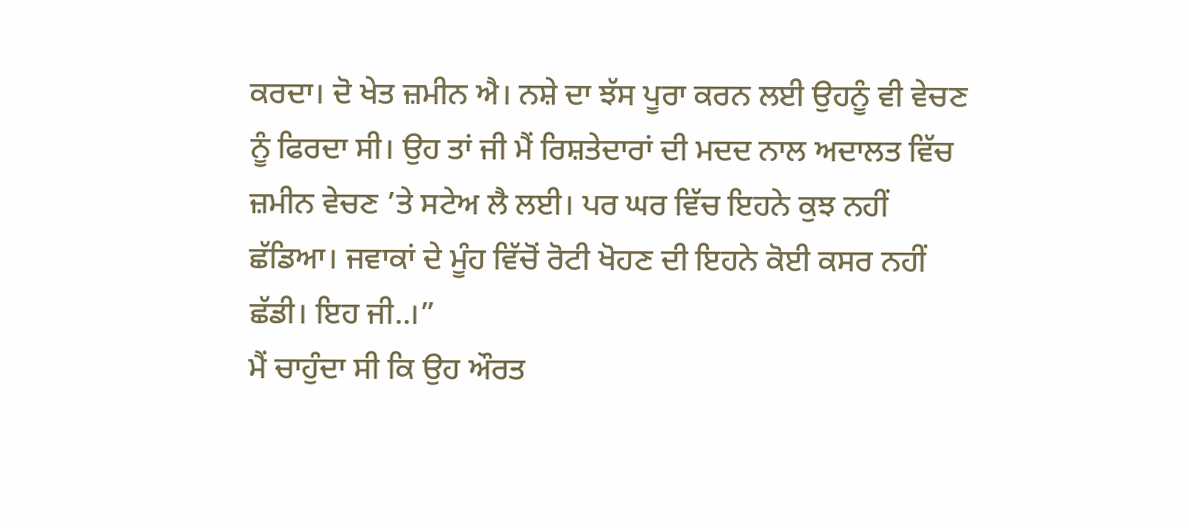ਕਰਦਾ। ਦੋ ਖੇਤ ਜ਼ਮੀਨ ਐ। ਨਸ਼ੇ ਦਾ ਝੱਸ ਪੂਰਾ ਕਰਨ ਲਈ ਉਹਨੂੰ ਵੀ ਵੇਚਣ ਨੂੰ ਫਿਰਦਾ ਸੀ। ਉਹ ਤਾਂ ਜੀ ਮੈਂ ਰਿਸ਼ਤੇਦਾਰਾਂ ਦੀ ਮਦਦ ਨਾਲ ਅਦਾਲਤ ਵਿੱਚ ਜ਼ਮੀਨ ਵੇਚਣ ’ਤੇ ਸਟੇਅ ਲੈ ਲਈ। ਪਰ ਘਰ ਵਿੱਚ ਇਹਨੇ ਕੁਝ ਨਹੀਂ ਛੱਡਿਆ। ਜਵਾਕਾਂ ਦੇ ਮੂੰਹ ਵਿੱਚੋਂ ਰੋਟੀ ਖੋਹਣ ਦੀ ਇਹਨੇ ਕੋਈ ਕਸਰ ਨਹੀਂ ਛੱਡੀ। ਇਹ ਜੀ..।”
ਮੈਂ ਚਾਹੁੰਦਾ ਸੀ ਕਿ ਉਹ ਔਰਤ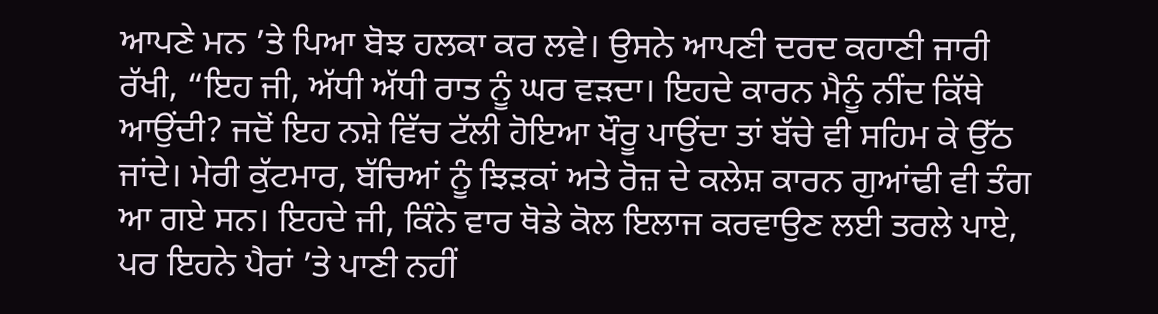ਆਪਣੇ ਮਨ ’ਤੇ ਪਿਆ ਬੋਝ ਹਲਕਾ ਕਰ ਲਵੇ। ਉਸਨੇ ਆਪਣੀ ਦਰਦ ਕਹਾਣੀ ਜਾਰੀ ਰੱਖੀ, “ਇਹ ਜੀ, ਅੱਧੀ ਅੱਧੀ ਰਾਤ ਨੂੰ ਘਰ ਵੜਦਾ। ਇਹਦੇ ਕਾਰਨ ਮੈਨੂੰ ਨੀਂਦ ਕਿੱਥੇ ਆਉਂਦੀ? ਜਦੋਂ ਇਹ ਨਸ਼ੇ ਵਿੱਚ ਟੱਲੀ ਹੋਇਆ ਖੌਰੂ ਪਾਉਂਦਾ ਤਾਂ ਬੱਚੇ ਵੀ ਸਹਿਮ ਕੇ ਉੱਠ ਜਾਂਦੇ। ਮੇਰੀ ਕੁੱਟਮਾਰ, ਬੱਚਿਆਂ ਨੂੰ ਝਿੜਕਾਂ ਅਤੇ ਰੋਜ਼ ਦੇ ਕਲੇਸ਼ ਕਾਰਨ ਗੁਆਂਢੀ ਵੀ ਤੰਗ ਆ ਗਏ ਸਨ। ਇਹਦੇ ਜੀ, ਕਿੰਨੇ ਵਾਰ ਥੋਡੇ ਕੋਲ ਇਲਾਜ ਕਰਵਾਉਣ ਲਈ ਤਰਲੇ ਪਾਏ, ਪਰ ਇਹਨੇ ਪੈਰਾਂ ’ਤੇ ਪਾਣੀ ਨਹੀਂ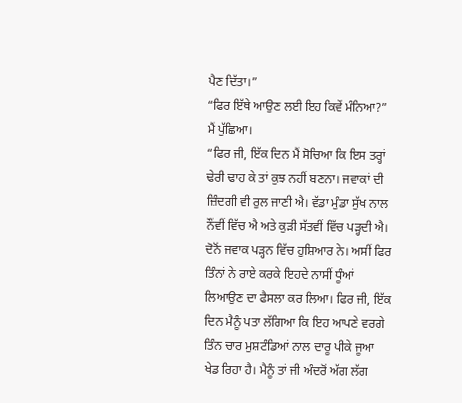ਪੈਣ ਦਿੱਤਾ।”
“ਫਿਰ ਇੱਥੇ ਆਉਣ ਲਈ ਇਹ ਕਿਵੇਂ ਮੰਨਿਆ?” ਮੈਂ ਪੁੱਛਿਆ।
“ਫਿਰ ਜੀ, ਇੱਕ ਦਿਨ ਮੈਂ ਸੋਚਿਆ ਕਿ ਇਸ ਤਰ੍ਹਾਂ ਢੇਰੀ ਢਾਹ ਕੇ ਤਾਂ ਕੁਝ ਨਹੀਂ ਬਣਨਾ। ਜਵਾਕਾਂ ਦੀ ਜ਼ਿੰਦਗੀ ਵੀ ਰੁਲ ਜਾਣੀ ਐ। ਵੱਡਾ ਮੁੰਡਾ ਸੁੱਖ ਨਾਲ ਨੌਂਵੀਂ ਵਿੱਚ ਐ ਅਤੇ ਕੁੜੀ ਸੱਤਵੀਂ ਵਿੱਚ ਪੜ੍ਹਦੀ ਐ। ਦੋਨੋਂ ਜਵਾਕ ਪੜ੍ਹਨ ਵਿੱਚ ਹੁਸ਼ਿਆਰ ਨੇ। ਅਸੀਂ ਫਿਰ ਤਿੰਨਾਂ ਨੇ ਰਾਏ ਕਰਕੇ ਇਹਦੇ ਨਾਸੀਂ ਧੂੰਆਂ ਲਿਆਉਣ ਦਾ ਫੈਸਲਾ ਕਰ ਲਿਆ। ਫਿਰ ਜੀ, ਇੱਕ ਦਿਨ ਮੈਨੂੰ ਪਤਾ ਲੱਗਿਆ ਕਿ ਇਹ ਆਪਣੇ ਵਰਗੇ ਤਿੰਨ ਚਾਰ ਮੁਸ਼ਟੰਡਿਆਂ ਨਾਲ ਦਾਰੂ ਪੀਕੇ ਜੂਆ ਖੇਡ ਰਿਹਾ ਹੈ। ਮੈਨੂੰ ਤਾਂ ਜੀ ਅੰਦਰੋਂ ਅੱਗ ਲੱਗ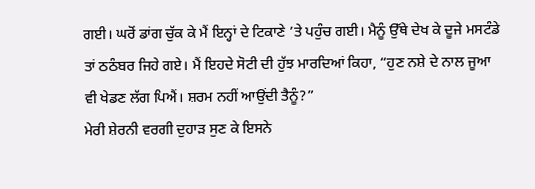ਗਈ। ਘਰੋਂ ਡਾਂਗ ਚੁੱਕ ਕੇ ਮੈਂ ਇਨ੍ਹਾਂ ਦੇ ਟਿਕਾਣੇ ’ਤੇ ਪਹੁੰਚ ਗਈ। ਮੈਨੂੰ ਉੱਥੇ ਦੇਖ ਕੇ ਦੂਜੇ ਮਸਟੰਡੇ ਤਾਂ ਠਠੰਬਰ ਜਿਹੇ ਗਏ। ਮੈਂ ਇਹਦੇ ਸੋਟੀ ਦੀ ਹੁੱਝ ਮਾਰਦਿਆਂ ਕਿਹਾ, “ਹੁਣ ਨਸ਼ੇ ਦੇ ਨਾਲ ਜੂਆ ਵੀ ਖੇਡਣ ਲੱਗ ਪਿਐਂ। ਸ਼ਰਮ ਨਹੀਂ ਆਉਂਦੀ ਤੈਨੂੰ?”
ਮੇਰੀ ਸ਼ੇਰਨੀ ਵਰਗੀ ਦੁਹਾੜ ਸੁਣ ਕੇ ਇਸਨੇ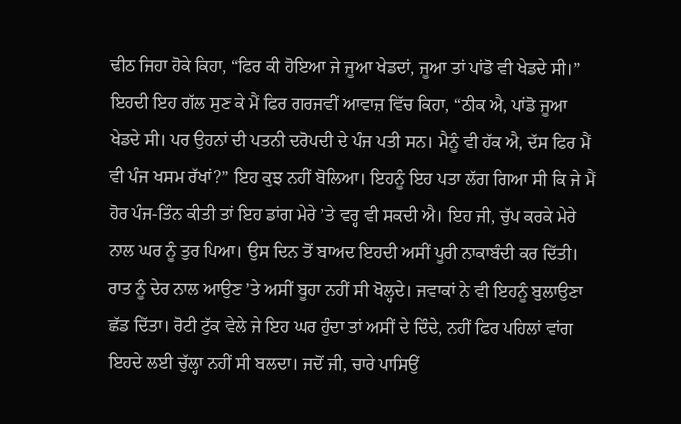ਢੀਠ ਜਿਹਾ ਹੋਕੇ ਕਿਹਾ, “ਫਿਰ ਕੀ ਹੋਇਆ ਜੇ ਜੂਆ ਖੇਡਦਾਂ, ਜੂਆ ਤਾਂ ਪਾਂਡੋ ਵੀ ਖੇਡਦੇ ਸੀ।” ਇਹਦੀ ਇਹ ਗੱਲ ਸੁਣ ਕੇ ਮੈਂ ਫਿਰ ਗਰਜਵੀਂ ਆਵਾਜ਼ ਵਿੱਚ ਕਿਹਾ, “ਠੀਕ ਐ, ਪਾਂਡੋ ਜੂਆ ਖੇਡਦੇ ਸੀ। ਪਰ ਉਹਨਾਂ ਦੀ ਪਤਨੀ ਦਰੋਪਦੀ ਦੇ ਪੰਜ ਪਤੀ ਸਨ। ਮੈਨੂੰ ਵੀ ਹੱਕ ਐ, ਦੱਸ ਫਿਰ ਮੈਂ ਵੀ ਪੰਜ ਖਸਮ ਰੱਖਾਂ?” ਇਹ ਕੁਝ ਨਹੀਂ ਬੋਲਿਆ। ਇਹਨੂੰ ਇਹ ਪਤਾ ਲੱਗ ਗਿਆ ਸੀ ਕਿ ਜੇ ਮੈਂ ਹੋਰ ਪੰਜ-ਤਿੰਨ ਕੀਤੀ ਤਾਂ ਇਹ ਡਾਂਗ ਮੇਰੇ ’ਤੇ ਵਰ੍ਹ ਵੀ ਸਕਦੀ ਐ। ਇਹ ਜੀ, ਚੁੱਪ ਕਰਕੇ ਮੇਰੇ ਨਾਲ ਘਰ ਨੂੰ ਤੁਰ ਪਿਆ। ਉਸ ਦਿਨ ਤੋਂ ਬਾਅਦ ਇਹਦੀ ਅਸੀਂ ਪੂਰੀ ਨਾਕਾਬੰਦੀ ਕਰ ਦਿੱਤੀ। ਰਾਤ ਨੂੰ ਦੇਰ ਨਾਲ ਆਉਣ ’ਤੇ ਅਸੀਂ ਬੂਹਾ ਨਹੀਂ ਸੀ ਖੋਲ੍ਹਦੇ। ਜਵਾਕਾਂ ਨੇ ਵੀ ਇਹਨੂੰ ਬੁਲਾਉਣਾ ਛੱਡ ਦਿੱਤਾ। ਰੋਟੀ ਟੁੱਕ ਵੇਲੇ ਜੇ ਇਹ ਘਰ ਹੁੰਦਾ ਤਾਂ ਅਸੀਂ ਦੇ ਦਿੰਦੇ, ਨਹੀਂ ਫਿਰ ਪਹਿਲਾਂ ਵਾਂਗ ਇਹਦੇ ਲਈ ਚੁੱਲ੍ਹਾ ਨਹੀਂ ਸੀ ਬਲਦਾ। ਜਦੋਂ ਜੀ, ਚਾਰੇ ਪਾਸਿਉਂ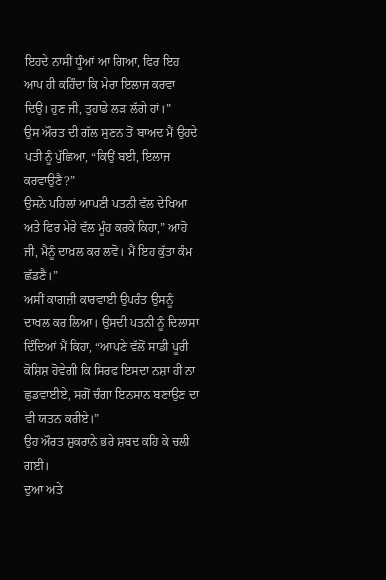ਇਹਦੇ ਨਾਸੀਂ ਧੂੰਆਂ ਆ ਗਿਆ, ਫਿਰ ਇਹ ਆਪ ਹੀ ਕਹਿੰਦਾ ਕਿ ਮੇਰਾ ਇਲਾਜ ਕਰਵਾ ਦਿਉ। ਹੁਣ ਜੀ, ਤੁਹਾਡੇ ਲੜ ਲੱਗੇ ਹਾਂ।”
ਉਸ ਔਰਤ ਦੀ ਗੱਲ ਸੁਣਨ ਤੋਂ ਬਾਅਦ ਮੈਂ ਉਹਦੇ ਪਤੀ ਨੂੰ ਪੁੱਛਿਆ, “ਕਿਉਂ ਬਈ, ਇਲਾਜ ਕਰਵਾਉਣੈ?”
ਉਸਨੇ ਪਹਿਲਾਂ ਆਪਣੀ ਪਤਨੀ ਵੱਲ ਦੇਖਿਆ ਅਤੇ ਫਿਰ ਮੇਰੇ ਵੱਲ ਮੂੰਹ ਕਰਕੇ ਕਿਹਾ,” ਆਹੋ ਜੀ, ਮੈਨੂੰ ਦਾਖ਼ਲ ਕਰ ਲਵੋ। ਮੈਂ ਇਹ ਕੁੱਤਾ ਕੰਮ ਛੱਡਣੈ।”
ਅਸੀਂ ਕਾਗਜ਼ੀ ਕਾਰਵਾਈ ਉਪਰੰਤ ਉਸਨੂੰ ਦਾਖਲ ਕਰ ਲਿਆ। ਉਸਦੀ ਪਤਨੀ ਨੂੰ ਦਿਲਾਸਾ ਦਿੰਦਿਆਂ ਮੈਂ ਕਿਹਾ, “ਆਪਣੇ ਵੱਲੋਂ ਸਾਡੀ ਪੂਰੀ ਕੋਸ਼ਿਸ਼ ਹੋਵੇਗੀ ਕਿ ਸਿਰਫ ਇਸਦਾ ਨਸ਼ਾ ਹੀ ਨਾ ਛੁਡਵਾਈਏ, ਸਗੋਂ ਚੰਗਾ ਇਨਸਾਨ ਬਣਾਉਣ ਦਾ ਵੀ ਯਤਨ ਕਰੀਏ।”
ਉਹ ਔਰਤ ਸ਼ੁਕਰਾਨੇ ਭਰੇ ਸ਼ਬਦ ਕਹਿ ਕੇ ਚਲੀ ਗਈ।
ਦੁਆ ਅਤੇ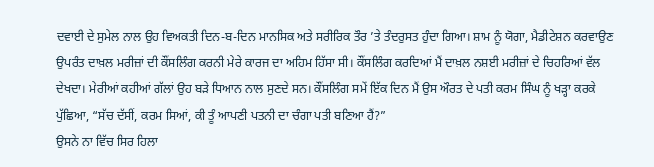ਦਵਾਈ ਦੇ ਸੁਮੇਲ ਨਾਲ ਉਹ ਵਿਅਕਤੀ ਦਿਨ-ਬ-ਦਿਨ ਮਾਨਸਿਕ ਅਤੇ ਸਰੀਰਿਕ ਤੌਰ ’ਤੇ ਤੰਦਰੁਸਤ ਹੁੰਦਾ ਗਿਆ। ਸ਼ਾਮ ਨੂੰ ਯੋਗਾ, ਮੈਡੀਟੇਸ਼ਨ ਕਰਵਾਉਣ ਉਪਰੰਤ ਦਾਖ਼ਲ ਮਰੀਜ਼ਾਂ ਦੀ ਕੌਂਸਲਿੰਗ ਕਰਨੀ ਮੇਰੇ ਕਾਰਜ ਦਾ ਅਹਿਮ ਹਿੱਸਾ ਸੀ। ਕੌਂਸਲਿੰਗ ਕਰਦਿਆਂ ਮੈਂ ਦਾਖ਼ਲ ਨਸ਼ਈ ਮਰੀਜ਼ਾਂ ਦੇ ਚਿਹਰਿਆਂ ਵੱਲ ਦੇਖਦਾ। ਮੇਰੀਆਂ ਕਹੀਆਂ ਗੱਲਾਂ ਉਹ ਬੜੇ ਧਿਆਨ ਨਾਲ ਸੁਣਦੇ ਸਨ। ਕੌਂਸਲਿੰਗ ਸਮੇਂ ਇੱਕ ਦਿਨ ਮੈਂ ਉਸ ਔਰਤ ਦੇ ਪਤੀ ਕਰਮ ਸਿੰਘ ਨੂੰ ਖੜ੍ਹਾ ਕਰਕੇ ਪੁੱਛਿਆ, “ਸੱਚ ਦੱਸੀਂ, ਕਰਮ ਸਿਆਂ, ਕੀ ਤੂੰ ਆਪਣੀ ਪਤਨੀ ਦਾ ਚੰਗਾ ਪਤੀ ਬਣਿਆ ਹੈਂ?”
ਉਸਨੇ ਨਾ ਵਿੱਚ ਸਿਰ ਹਿਲਾ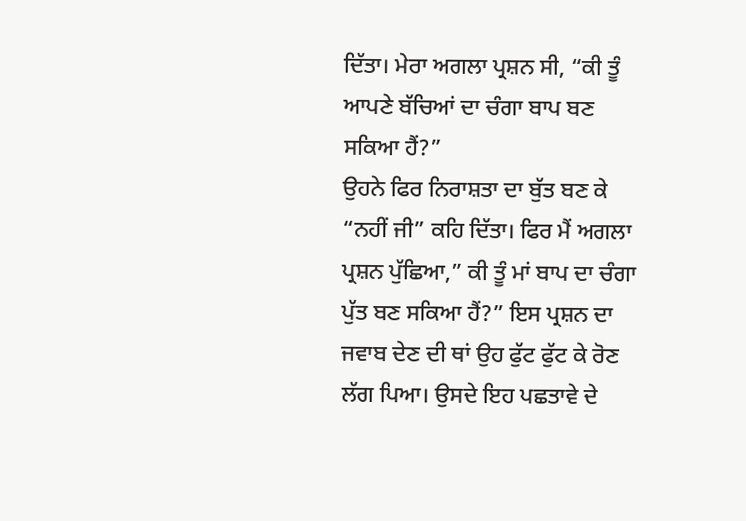ਦਿੱਤਾ। ਮੇਰਾ ਅਗਲਾ ਪ੍ਰਸ਼ਨ ਸੀ, “ਕੀ ਤੂੰ ਆਪਣੇ ਬੱਚਿਆਂ ਦਾ ਚੰਗਾ ਬਾਪ ਬਣ ਸਕਿਆ ਹੈਂ?”
ਉਹਨੇ ਫਿਰ ਨਿਰਾਸ਼ਤਾ ਦਾ ਬੁੱਤ ਬਣ ਕੇ “ਨਹੀਂ ਜੀ” ਕਹਿ ਦਿੱਤਾ। ਫਿਰ ਮੈਂ ਅਗਲਾ ਪ੍ਰਸ਼ਨ ਪੁੱਛਿਆ,” ਕੀ ਤੂੰ ਮਾਂ ਬਾਪ ਦਾ ਚੰਗਾ ਪੁੱਤ ਬਣ ਸਕਿਆ ਹੈਂ?” ਇਸ ਪ੍ਰਸ਼ਨ ਦਾ ਜਵਾਬ ਦੇਣ ਦੀ ਥਾਂ ਉਹ ਫੁੱਟ ਫੁੱਟ ਕੇ ਰੋਣ ਲੱਗ ਪਿਆ। ਉਸਦੇ ਇਹ ਪਛਤਾਵੇ ਦੇ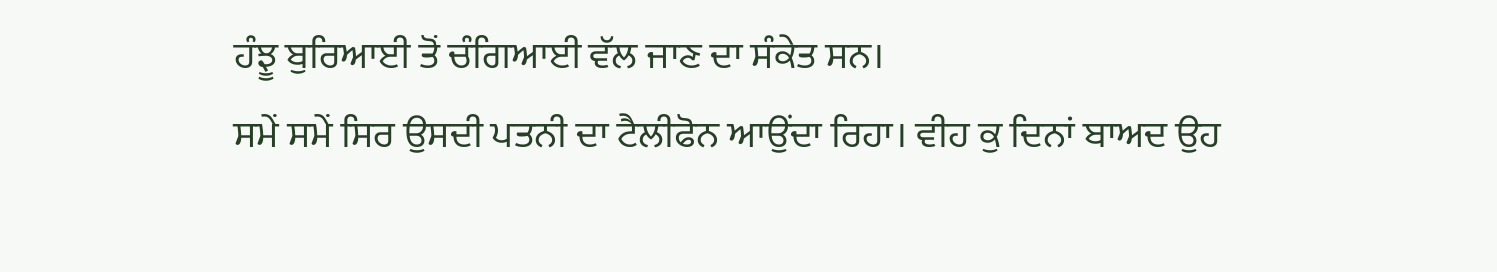ਹੰਝੂ ਬੁਰਿਆਈ ਤੋਂ ਚੰਗਿਆਈ ਵੱਲ ਜਾਣ ਦਾ ਸੰਕੇਤ ਸਨ।
ਸਮੇਂ ਸਮੇਂ ਸਿਰ ਉਸਦੀ ਪਤਨੀ ਦਾ ਟੈਲੀਫੋਨ ਆਉਂਦਾ ਰਿਹਾ। ਵੀਹ ਕੁ ਦਿਨਾਂ ਬਾਅਦ ਉਹ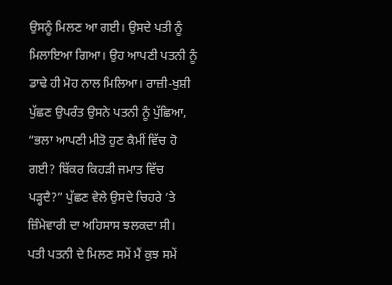ਉਸਨੂੰ ਮਿਲਣ ਆ ਗਈ। ਉਸਦੇ ਪਤੀ ਨੂੰ ਮਿਲਾਇਆ ਗਿਆ। ਉਹ ਆਪਣੀ ਪਤਨੀ ਨੂੰ ਡਾਢੇ ਹੀ ਮੋਹ ਨਾਲ ਮਿਲਿਆ। ਰਾਜ਼ੀ-ਖੁਸ਼ੀ ਪੁੱਛਣ ਉਪਰੰਤ ਉਸਨੇ ਪਤਨੀ ਨੂੰ ਪੁੱਛਿਆ, “ਭਲਾ ਆਪਣੀ ਮੀਤੋ ਹੁਣ ਕੈਮੀਂ ਵਿੱਚ ਹੋ ਗਈ? ਬਿੱਕਰ ਕਿਹੜੀ ਜਮਾਤ ਵਿੱਚ ਪੜ੍ਹਦੈ?” ਪੁੱਛਣ ਵੇਲੇ ਉਸਦੇ ਚਿਹਰੇ ’ਤੇ ਜ਼ਿੰਮੇਵਾਰੀ ਦਾ ਅਹਿਸਾਸ ਝਲਕਦਾ ਸੀ।
ਪਤੀ ਪਤਨੀ ਦੇ ਮਿਲਣ ਸਮੇਂ ਮੈਂ ਕੁਝ ਸਮੇਂ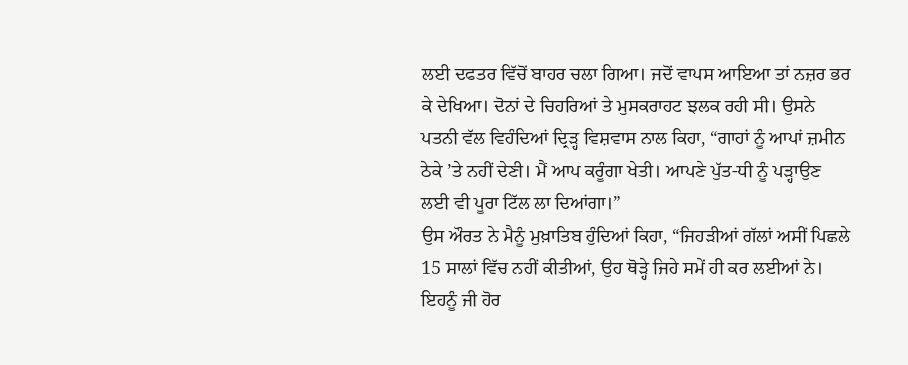ਲਈ ਦਫਤਰ ਵਿੱਚੋਂ ਬਾਹਰ ਚਲਾ ਗਿਆ। ਜਦੋਂ ਵਾਪਸ ਆਇਆ ਤਾਂ ਨਜ਼ਰ ਭਰ ਕੇ ਦੇਖਿਆ। ਦੋਨਾਂ ਦੇ ਚਿਹਰਿਆਂ ਤੇ ਮੁਸਕਰਾਹਟ ਝਲਕ ਰਹੀ ਸੀ। ਉਸਨੇ ਪਤਨੀ ਵੱਲ ਵਿਹੰਦਿਆਂ ਦ੍ਰਿੜ੍ਹ ਵਿਸ਼ਵਾਸ ਨਾਲ ਕਿਹਾ, “ਗਾਹਾਂ ਨੂੰ ਆਪਾਂ ਜ਼ਮੀਨ ਠੇਕੇ ’ਤੇ ਨਹੀਂ ਦੇਣੀ। ਮੈਂ ਆਪ ਕਰੂੰਗਾ ਖੇਤੀ। ਆਪਣੇ ਪੁੱਤ-ਧੀ ਨੂੰ ਪੜ੍ਹਾਉਣ ਲਈ ਵੀ ਪੂਰਾ ਟਿੱਲ ਲਾ ਦਿਆਂਗਾ।”
ਉਸ ਔਰਤ ਨੇ ਮੈਨੂੰ ਮੁਖ਼ਾਤਿਬ ਹੁੰਦਿਆਂ ਕਿਹਾ, “ਜਿਹੜੀਆਂ ਗੱਲਾਂ ਅਸੀਂ ਪਿਛਲੇ 15 ਸਾਲਾਂ ਵਿੱਚ ਨਹੀਂ ਕੀਤੀਆਂ, ਉਹ ਥੋੜ੍ਹੇ ਜਿਹੇ ਸਮੇਂ ਹੀ ਕਰ ਲਈਆਂ ਨੇ। ਇਹਨੂੰ ਜੀ ਹੋਰ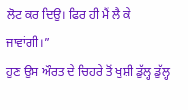ਲੋਟ ਕਰ ਦਿਉ। ਫਿਰ ਹੀ ਮੈਂ ਲੈ ਕੇ ਜਾਵਾਂਗੀ।”
ਹੁਣ ਉਸ ਔਰਤ ਦੇ ਚਿਹਰੇ ਤੋਂ ਖੁਸ਼ੀ ਡੁੱਲ੍ਹ ਡੁੱਲ੍ਹ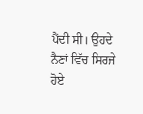ਪੈਂਦੀ ਸੀ। ਉਹਦੇ ਨੈਣਾਂ ਵਿੱਚ ਸਿਰਜੇ ਹੋਏ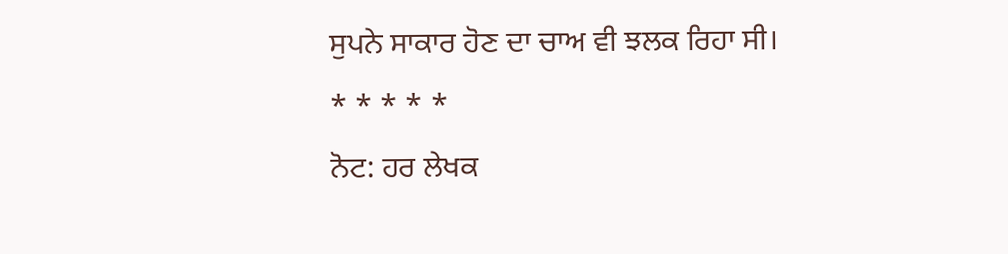ਸੁਪਨੇ ਸਾਕਾਰ ਹੋਣ ਦਾ ਚਾਅ ਵੀ ਝਲਕ ਰਿਹਾ ਸੀ।
* * * * *
ਨੋਟ: ਹਰ ਲੇਖਕ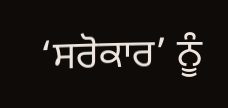‘ਸਰੋਕਾਰ’ ਨੂੰ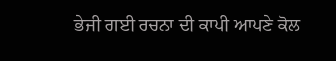ਭੇਜੀ ਗਈ ਰਚਨਾ ਦੀ ਕਾਪੀ ਆਪਣੇ ਕੋਲ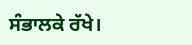ਸੰਭਾਲਕੇ ਰੱਖੇ।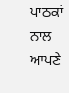ਪਾਠਕਾਂ ਨਾਲ ਆਪਣੇ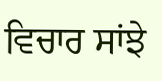ਵਿਚਾਰ ਸਾਂਝੇ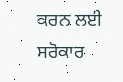ਕਰਨ ਲਈ ਸਰੋਕਾਰ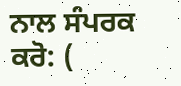ਨਾਲ ਸੰਪਰਕ ਕਰੋ: (